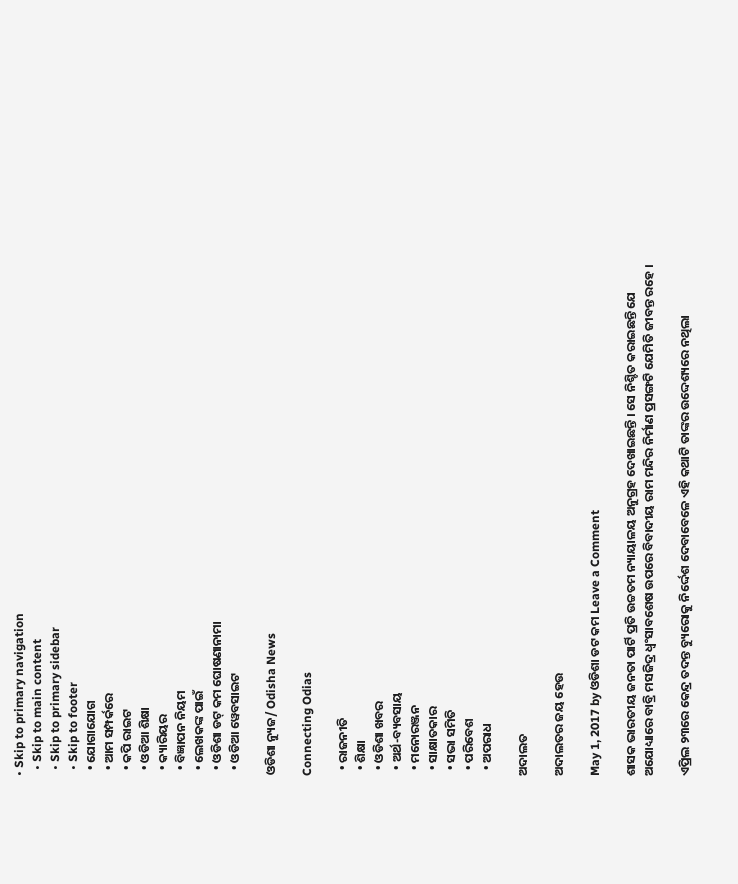• Skip to primary navigation
  • Skip to main content
  • Skip to primary sidebar
  • Skip to footer
  • ଯୋଗାଯୋଗ
  • ଆମ ସମ୍ପର୍କରେ
  • କପି ରାଇଟ
  • ଓଡିଆ ଶିକ୍ଷା
  • କ୍ୟାରିୟର
  • ବିଜ୍ଞାପନ ନିୟମ
  • ଲେଖକଙ୍କ ପାଇଁ
  • ଓଡିଶା ଡଟ୍ କମ ଘୋଷଣାନାମା
  • ଓଡିଆ ୱେବସାଇଟ

ଓଡିଶା ନ୍ୟୁଜ/ Odisha News

Connecting Odias

  • ରାଜନୀତି
  • ଶିକ୍ଷା
  • ଓଡିଶା ଖବର
  • ଅର୍ଥ-ବ୍ୟବସାୟ
  • ମନୋରଞ୍ଜନ
  • ସାକ୍ଷାତକାର
  • ସଭା ସମିତି
  • ପରିବେଶ
  • ଅପରାଧ

ଅଦାଲତ

ଅଦାଲତର ଜୟ ହେଉ

May 1, 2017 by ଓଡିଶା ଡଟ କମ Leave a Comment

ଶାସକ ଭାରତୀୟ ଜନତା ପାର୍ଟି ପ୍ରତି ଉଚ୍ଚତମ ନ୍ୟାୟାଳୟ ଅନୁଗ୍ରହ ଦେଖାଇଛନ୍ତି । ସେ ନିଶ୍ଚିତ କରାଇଛନ୍ତି ଯେ ଅଯୋଧ୍ୟାରେ ବାବ୍ରି ମସଜିଦ୍ର ଧ୍ୱଂସାବଶେଷ ଉପରେ ବିବାଦୀୟ ରାମ ମନ୍ଦିର ନିର୍ମାଣ ପ୍ରସଙ୍ଗଟି ଯେମିତି ଜୀବନ୍ତ ରହେ ।

ଏପ୍ରିଲ ୨୩ରେ କେନ୍ଦ୍ର ତଦନ୍ତ ବ୍ୟୁରୋକୁ ନିର୍ଦ୍ଦେଶ ଦେବାବେଳେ ଏହି କଥାଟି ତାଙ୍କର ଉଦ୍ଦେଶ୍ୟରେ ନଥିଲା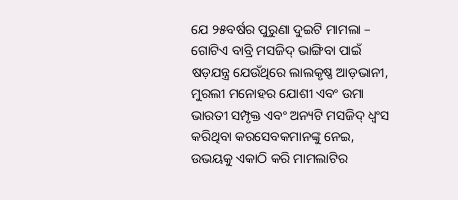ଯେ ୨୫ବର୍ଷର ପୁରୁଣା ଦୁଇଟି ମାମଲା – ଗୋଟିଏ ବାବ୍ରି ମସଜିଦ୍ ଭାଙ୍ଗିବା ପାଇଁ ଷଡ଼ଯନ୍ତ୍ର ଯେଉଁଥିରେ ଲାଲକୃଷ୍ଣ ଆଡ଼ଭାନୀ, ମୁରଲୀ ମନୋହର ଯୋଶୀ ଏବଂ ଉମା ଭାରତୀ ସମ୍ପୃକ୍ତ ଏବଂ ଅନ୍ୟଟି ମସଜିଦ୍ ଧ୍ୱଂସ କରିଥିବା କରସେବକମାନଙ୍କୁ ନେଇ, ଉଭୟକୁ ଏକାଠି କରି ମାମଲାଟିର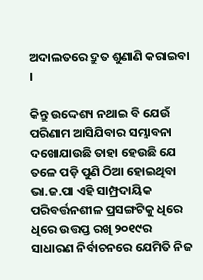ଅଦାଲତରେ ଦ୍ରୁତ ଶୁଣାଣି କରାଇବା ।

କିନ୍ତୁ ଉଦ୍ଦେଶ୍ୟ ନଥାଇ ବି ଯେଉଁ ପରିଣାମ ଆସିଯିବାର ସମ୍ଭାବନା ଦଖୋଯାଉଛି ତାହା ହେଉଛି ଯେ ତଳେ ପଡ଼ି ପୁଣି ଠିଆ ହୋଇଥିବା ଭା.ଜ.ପା ଏହି ସାମ୍ପ୍ରଦାୟିକ ପରିବର୍ତ୍ତନଶୀଳ ପ୍ରସଙ୍ଗଟିକୁ ଧିରେ ଧିରେ ଉତ୍ତପ୍ତ ରଖି ୨୦୧୯ର ସାଧାରଣ ନିର୍ବାଚନରେ ଯେମିତି ନିଜ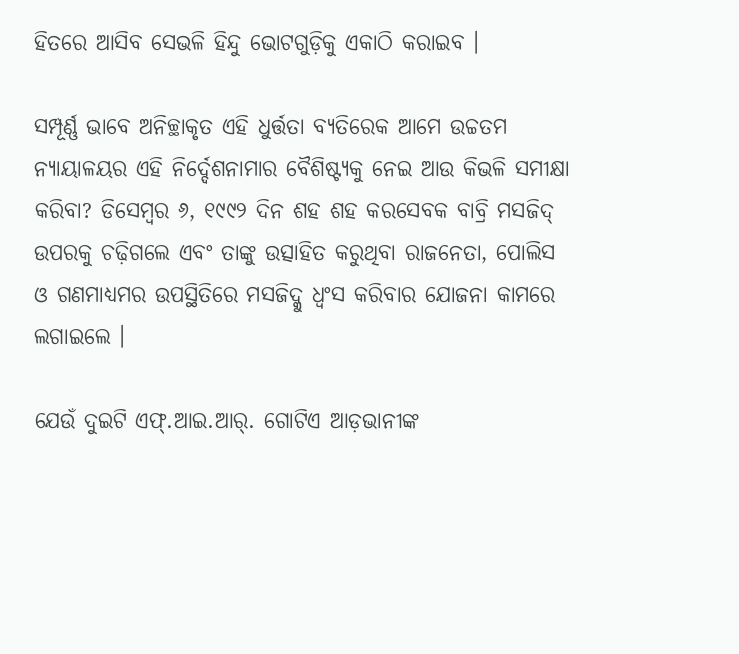ହିତରେ ଆସିବ ସେଭଳି ହିନ୍ଦୁ ଭୋଟଗୁଡ଼ିକୁ ଏକାଠି କରାଇବ ।

ସମ୍ପୂର୍ଣ୍ଣ ଭାବେ ଅନିଚ୍ଛାକୃତ ଏହି ଧୁର୍ତ୍ତତା ବ୍ୟତିରେକ ଆମେ ଉଚ୍ଚତମ ନ୍ୟାୟାଳୟର ଏହି ନିର୍ଦ୍ଦେଶନାମାର ବୈଶିଷ୍ଟ୍ୟକୁ ନେଇ ଆଉ କିଭଳି ସମୀକ୍ଷା କରିବା? ଡିସେମ୍ବର ୬, ୧୯୯୨ ଦିନ ଶହ ଶହ କରସେବକ ବାବ୍ରି ମସଜିଦ୍ ଉପରକୁ ଚଢ଼ିଗଲେ ଏବଂ ତାଙ୍କୁ ଉତ୍ସାହିତ କରୁଥିବା ରାଜନେତା, ପୋଲିସ ଓ ଗଣମାଧ୍ୟମର ଉପସ୍ଥିତିରେ ମସଜିଦ୍କୁ ଧ୍ୱଂସ କରିବାର ଯୋଜନା କାମରେ ଲଗାଇଲେ ।

ଯେଉଁ ଦୁଇଟି ଏଫ୍.ଆଇ.ଆର୍. ଗୋଟିଏ ଆଡ଼ଭାନୀଙ୍କ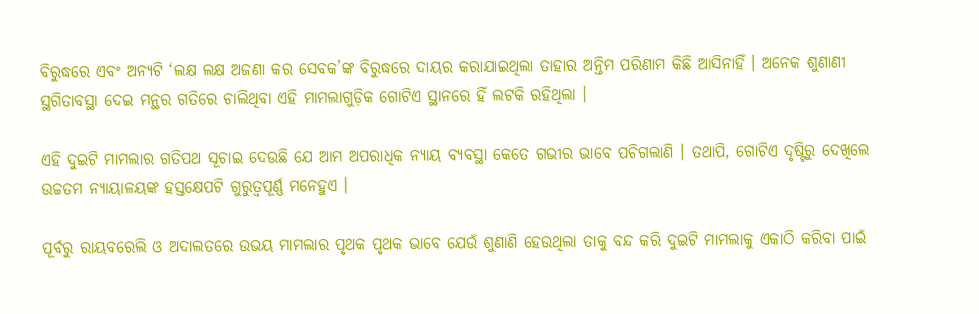ବିରୁଦ୍ଧରେ ଏବଂ ଅନ୍ୟଟି ‘ଲକ୍ଷ ଲକ୍ଷ ଅଜଣା କର ସେବକ’ଙ୍କ ବିରୁଦ୍ଧରେ ଦାୟର କରାଯାଇଥିଲା ତାହାର ଅନ୍ତିମ ପରିଣାମ କିଛି ଆସିନାହିଁ । ଅନେକ ଶୁଣାଣୀ ସ୍ଥଗିତାବସ୍ଥା ଦେଇ ମନ୍ଥର ଗତିରେ ଚାଲିଥିବା ଏହି ମାମଲାଗୁଡ଼ିକ ଗୋଟିଏ ସ୍ଥାନରେ ହିଁ ଲଟକି ରହିଥିଲା ।

ଏହି ଦୁଇଟି ମାମଲାର ଗତିପଥ ସୂଚାଇ ଦେଉଛି ଯେ ଆମ ଅପରାଧିକ ନ୍ୟାୟ ବ୍ୟବସ୍ଥା କେତେ ଗଭୀର ଭାବେ ପଚିଗଲାଣି । ତଥାପି, ଗୋଟିଏ ଦୃଷ୍ଟିରୁ ଦେଖିଲେ ଉଚ୍ଚତମ ନ୍ୟାୟାଳୟଙ୍କ ହସ୍ତକ୍ଷେପଟି ଗୁରୁତ୍ୱପୂର୍ଣ୍ଣ ମନେହୁଏ ।

ପୂର୍ବରୁ ରାୟବରେଲି ଓ ଅଦାଲତରେ ଉଭୟ ମାମଲାର ପୃଥକ ପୃଥକ ଭାବେ ଯେଉଁ ଶୁଣାଣି ହେଉଥିଲା ତାକୁ ବନ୍ଦ କରି ଦୁଇଟି ମାମଲାକୁ ଏକାଠି କରିବା ପାଇଁ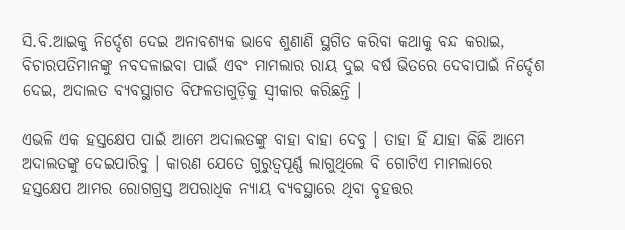ସି.ବି.ଆଇକୁ ନିର୍ଦ୍ଦେଶ ଦେଇ ଅନାବଶ୍ୟକ ଭାବେ ଶୁଣାଣି ସ୍ଥଗିତ କରିବା କଥାକୁ ବନ୍ଦ କରାଇ, ବିଚାରପତିମାନଙ୍କୁ ନବଦଳାଇବା ପାଇଁ ଏବଂ ମାମଲାର ରାୟ ଦୁଇ ବର୍ଷ ଭିତରେ ଦେବାପାଇଁ ନିର୍ଦ୍ଦେଶ ଦେଇ, ଅଦାଲତ ବ୍ୟବସ୍ଥାଗତ ବିଫଳତାଗୁଡ଼ିକୁ ସ୍ୱୀକାର କରିଛନ୍ତି ।

ଏଭଳି ଏକ ହସ୍ତକ୍ଷେପ ପାଇଁ ଆମେ ଅଦାଲତଙ୍କୁ ବାହା ବାହା ଦେବୁ । ତାହା ହିଁ ଯାହା କିଛି ଆମେ ଅଦାଲତଙ୍କୁ ଦେଇପାରିବୁ । କାରଣ ଯେତେ ଗୁରୁତ୍ୱପୂର୍ଣ୍ଣ ଲାଗୁଥିଲେ ବି ଗୋଟିଏ ମାମଲାରେ ହସ୍ତକ୍ଷେପ ଆମର ରୋଗଗ୍ରସ୍ତ ଅପରାଧିକ ନ୍ୟାୟ ବ୍ୟବସ୍ଥାରେ ଥିବା ବୃହତ୍ତର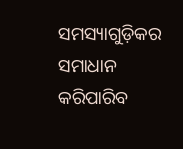ସମସ୍ୟାଗୁଡ଼ିକର ସମାଧାନ କରିପାରିବ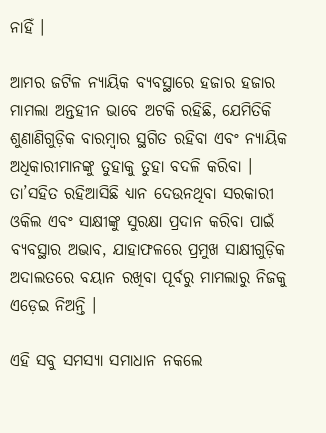ନାହିଁ ।

ଆମର ଜଟିଳ ନ୍ୟାୟିକ ବ୍ୟବସ୍ଥାରେ ହଜାର ହଜାର ମାମଲା ଅନ୍ତହୀନ ଭାବେ ଅଟକି ରହିଛି, ଯେମିତିକି ଶୁଣାଣିଗୁଡ଼ିକ ବାରମ୍ବାର ସ୍ଥଗିତ ରହିବା ଏବଂ ନ୍ୟାୟିକ ଅଧିକାରୀମାନଙ୍କୁ ତୁହାକୁ ତୁହା ବଦଳି କରିବା । ତା’ସହିତ ରହିଆସିଛି ଧ୍ୟାନ ଦେଉନଥିବା ସରକାରୀ ଓକିଲ ଏବଂ ସାକ୍ଷୀଙ୍କୁ ସୁରକ୍ଷା ପ୍ରଦାନ କରିବା ପାଇଁ ବ୍ୟବସ୍ଥାର ଅଭାବ, ଯାହାଫଳରେ ପ୍ରମୁଖ ସାକ୍ଷୀଗୁଡ଼ିକ ଅଦାଲତରେ ବୟାନ ରଖିବା ପୂର୍ବରୁ ମାମଲାରୁ ନିଜକୁ ଏଡ଼େଇ ନିଅନ୍ତି ।

ଏହି ସବୁ ସମସ୍ୟା ସମାଧାନ ନକଲେ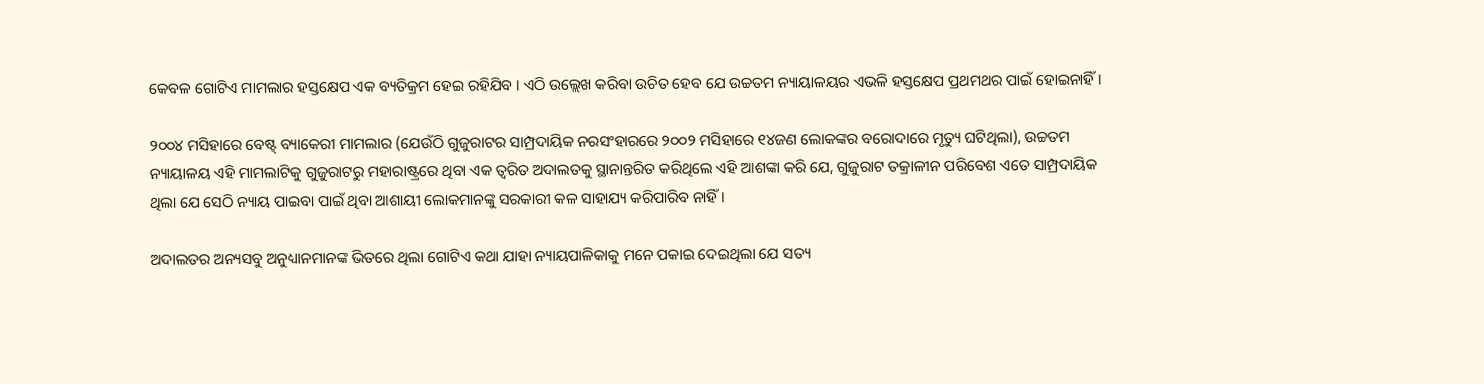କେବଳ ଗୋଟିଏ ମାମଲାର ହସ୍ତକ୍ଷେପ ଏକ ବ୍ୟତିକ୍ରମ ହେଇ ରହିଯିବ । ଏଠି ଉଲ୍ଲେଖ କରିବା ଉଚିତ ହେବ ଯେ ଉଚ୍ଚତମ ନ୍ୟାୟାଳୟର ଏଭଳି ହସ୍ତକ୍ଷେପ ପ୍ରଥମଥର ପାଇଁ ହୋଇନାହିଁ ।

୨୦୦୪ ମସିହାରେ ବେଷ୍ଟ୍ ବ୍ୟାକେରୀ ମାମଲାର (ଯେଉଁଠି ଗୁଜୁରାଟର ସାମ୍ପ୍ରଦାୟିକ ନରସଂହାରରେ ୨୦୦୨ ମସିହାରେ ୧୪ଜଣ ଲୋକଙ୍କର ବରୋଦାରେ ମୃତ୍ୟୁ ଘଟିଥିଲା), ଉଚ୍ଚତମ ନ୍ୟାୟାଳୟ ଏହି ମାମଲାଟିକୁ ଗୁଜୁରାଟରୁ ମହାରାଷ୍ଟ୍ରରେ ଥିବା ଏକ ତ୍ୱରିତ ଅଦାଲତକୁ ସ୍ଥାନାନ୍ତରିତ କରିଥିଲେ ଏହି ଆଶଙ୍କା କରି ଯେ, ଗୁଜୁରାଟ ତକ୍ରାଳୀନ ପରିବେଶ ଏତେ ସାମ୍ପ୍ରଦାୟିକ ଥିଲା ଯେ ସେଠି ନ୍ୟାୟ ପାଇବା ପାଇଁ ଥିବା ଆଶାୟୀ ଲୋକମାନଙ୍କୁ ସରକାରୀ କଳ ସାହାଯ୍ୟ କରିପାରିବ ନାହିଁ ।

ଅଦାଲତର ଅନ୍ୟସବୁ ଅନୁଧ୍ୟାନମାନଙ୍କ ଭିତରେ ଥିଲା ଗୋଟିଏ କଥା ଯାହା ନ୍ୟାୟପାଳିକାକୁ ମନେ ପକାଇ ଦେଇଥିଲା ଯେ ସତ୍ୟ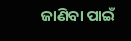ଜାଣିବା ପାଇଁ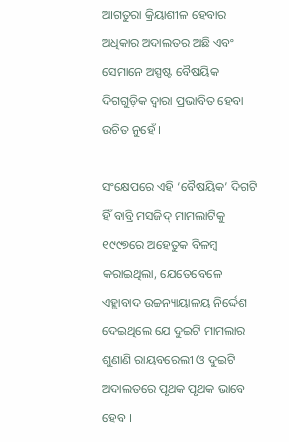ଆଗତୁରା କ୍ରିୟାଶୀଳ ହେବାର ଅଧିକାର ଅଦାଲତର ଅଛି ଏବଂ ସେମାନେ ଅସ୍ପଷ୍ଟ ବୈଷୟିକ ଦିଗଗୁଡ଼ିକ ଦ୍ୱାରା ପ୍ରଭାବିତ ହେବା ଉଚିତ ନୁହେଁ ।

ସଂକ୍ଷେପରେ ଏହି ‘ବୈଷୟିକ’ ଦିଗଟି ହିଁ ବାବ୍ରି ମସଜିଦ୍ ମାମଲାଟିକୁ ୧୯୯୭ରେ ଅହେତୁକ ବିଳମ୍ବ କରାଇଥିଲା, ଯେତେବେଳେ ଏହ୍ଲାବାଦ ଉଚ୍ଚନ୍ୟାୟାଳୟ ନିର୍ଦ୍ଦେଶ ଦେଇଥିଲେ ଯେ ଦୁଇଟି ମାମଲାର ଶୁଣାଣି ରାୟବରେଲୀ ଓ ଦୁଇଟି ଅଦାଲତରେ ପୃଥକ ପୃଥକ ଭାବେ ହେବ ।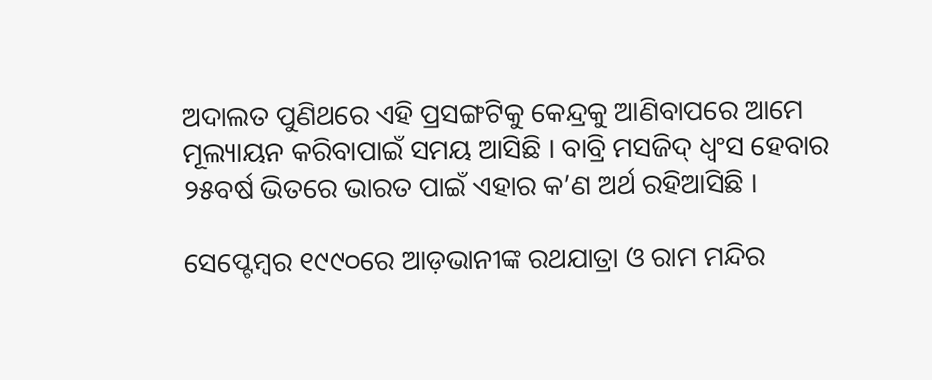ଅଦାଲତ ପୁଣିଥରେ ଏହି ପ୍ରସଙ୍ଗଟିକୁ କେନ୍ଦ୍ରକୁ ଆଣିବାପରେ ଆମେ ମୂଲ୍ୟାୟନ କରିବାପାଇଁ ସମୟ ଆସିଛି । ବାବ୍ରି ମସଜିଦ୍ ଧ୍ୱଂସ ହେବାର ୨୫ବର୍ଷ ଭିତରେ ଭାରତ ପାଇଁ ଏହାର କ’ଣ ଅର୍ଥ ରହିଆସିଛି ।

ସେପ୍ଟେମ୍ବର ୧୯୯୦ରେ ଆଡ଼ଭାନୀଙ୍କ ରଥଯାତ୍ରା ଓ ରାମ ମନ୍ଦିର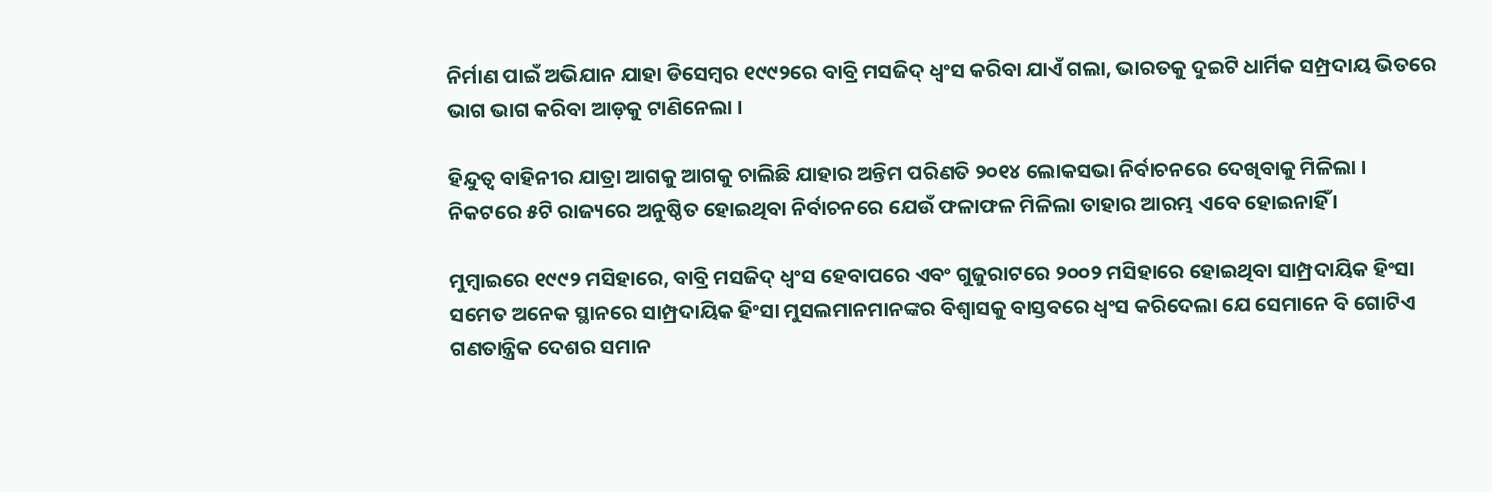ନିର୍ମାଣ ପାଇଁ ଅଭିଯାନ ଯାହା ଡିସେମ୍ବର ୧୯୯୨ରେ ବାବ୍ରି ମସଜିଦ୍ ଧ୍ୱଂସ କରିବା ଯାଏଁ ଗଲା, ଭାରତକୁ ଦୁଇଟି ଧାର୍ମିକ ସମ୍ପ୍ରଦାୟ ଭିତରେ ଭାଗ ଭାଗ କରିବା ଆଡ଼କୁ ଟାଣିନେଲା ।

ହିନ୍ଦୁତ୍ୱ ବାହିନୀର ଯାତ୍ରା ଆଗକୁ ଆଗକୁ ଚାଲିଛି ଯାହାର ଅନ୍ତିମ ପରିଣତି ୨୦୧୪ ଲୋକସଭା ନିର୍ବାଚନରେ ଦେଖିବାକୁ ମିଳିଲା । ନିକଟରେ ୫ଟି ରାଜ୍ୟରେ ଅନୁଷ୍ଠିତ ହୋଇଥିବା ନିର୍ବାଚନରେ ଯେଉଁ ଫଳାଫଳ ମିଳିଲା ତାହାର ଆରମ୍ଭ ଏବେ ହୋଇନାହିଁ ।

ମୁମ୍ବାଇରେ ୧୯୯୨ ମସିହାରେ, ବାବ୍ରି ମସଜିଦ୍ ଧ୍ୱଂସ ହେବାପରେ ଏବଂ ଗୁଜୁରାଟରେ ୨୦୦୨ ମସିହାରେ ହୋଇଥିବା ସାମ୍ପ୍ରଦାୟିକ ହିଂସା ସମେତ ଅନେକ ସ୍ଥାନରେ ସାମ୍ପ୍ରଦାୟିକ ହିଂସା ମୁସଲମାନମାନଙ୍କର ବିଶ୍ୱାସକୁ ବାସ୍ତବରେ ଧ୍ୱଂସ କରିଦେଲା ଯେ ସେମାନେ ବି ଗୋଟିଏ ଗଣତାନ୍ତ୍ରିକ ଦେଶର ସମାନ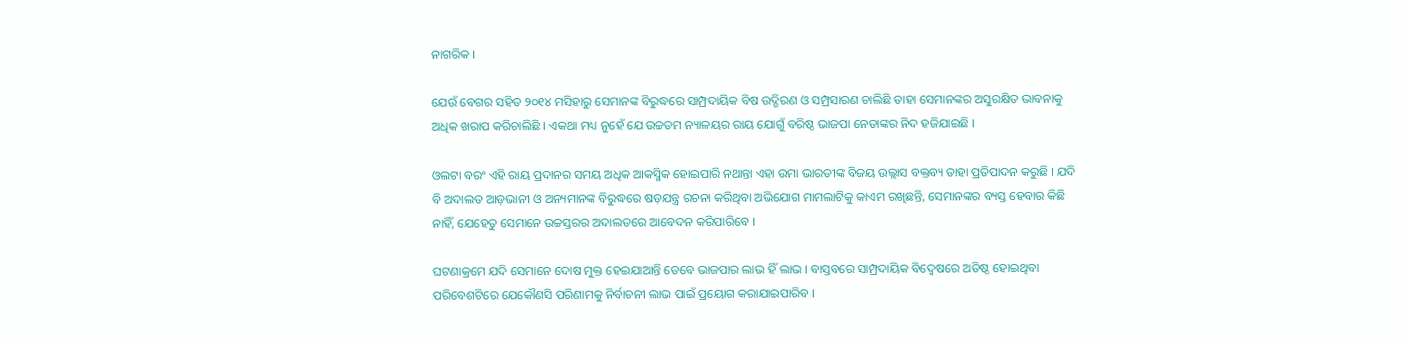ନାଗରିକ ।

ଯେଉଁ ବେଗର ସହିତ ୨୦୧୪ ମସିହାରୁ ସେମାନଙ୍କ ବିରୁଦ୍ଧରେ ସାମ୍ପ୍ରଦାୟିକ ବିଷ ଉଦ୍ଗିରଣ ଓ ସମ୍ପ୍ରସାରଣ ଚାଲିଛି ତାହା ସେମାନଙ୍କର ଅସୁରକ୍ଷିତ ଭାବନାକୁ ଅଧିକ ଖରାପ କରିଚାଲିଛି । ଏକଥା ମଧ୍ୟ ନୁହେଁ ଯେ ଉଚ୍ଚତମ ନ୍ୟାଳୟର ରାୟ ଯୋଗୁଁ ବରିଷ୍ଠ ଭାଜପା ନେତାଙ୍କର ନିଦ ହଜିଯାଇଛି ।

ଓଲଟା ବରଂ ଏହି ରାୟ ପ୍ରଦାନର ସମୟ ଅଧିକ ଆକସ୍ମିକ ହୋଇପାରି ନଥାନ୍ତା ଏହା ଉମା ଭାରତୀଙ୍କ ବିଜୟ ଉଲ୍ଲାସ ବକ୍ତବ୍ୟ ତାହା ପ୍ରତିପାଦନ କରୁଛି । ଯଦି ବି ଅଦାଲତ ଆଡ଼ଭାନୀ ଓ ଅନ୍ୟମାନଙ୍କ ବିରୁଦ୍ଧରେ ଷଡ଼ଯନ୍ତ୍ର ରଚନା କରିଥିବା ଅଭିଯୋଗ ମାମଲାଟିକୁ କାଏମ ରଖିଛନ୍ତି, ସେମାନଙ୍କର ବ୍ୟସ୍ତ ହେବାର କିଛି ନାହିଁ, ଯେହେତୁ ସେମାନେ ଉଚ୍ଚସ୍ତରର ଅଦାଲତରେ ଆବେଦନ କରିପାରିବେ ।

ଘଟଣାକ୍ରମେ ଯଦି ସେମାନେ ଦୋଷ ମୁକ୍ତ ହେଇଯାଆନ୍ତି ତେବେ ଭାଜପାର ଲାଭ ହିଁ ଲାଭ । ବାସ୍ତବରେ ସାମ୍ପ୍ରଦାୟିକ ବିଦ୍ୱେଷରେ ଅତିଷ୍ଠ ହୋଇଥିବା ପରିବେଶଟିରେ ଯେକୌଣସି ପରିଣାମକୁ ନିର୍ବାଚନୀ ଲାଭ ପାଇଁ ପ୍ରୟୋଗ କରାଯାଇପାରିବ ।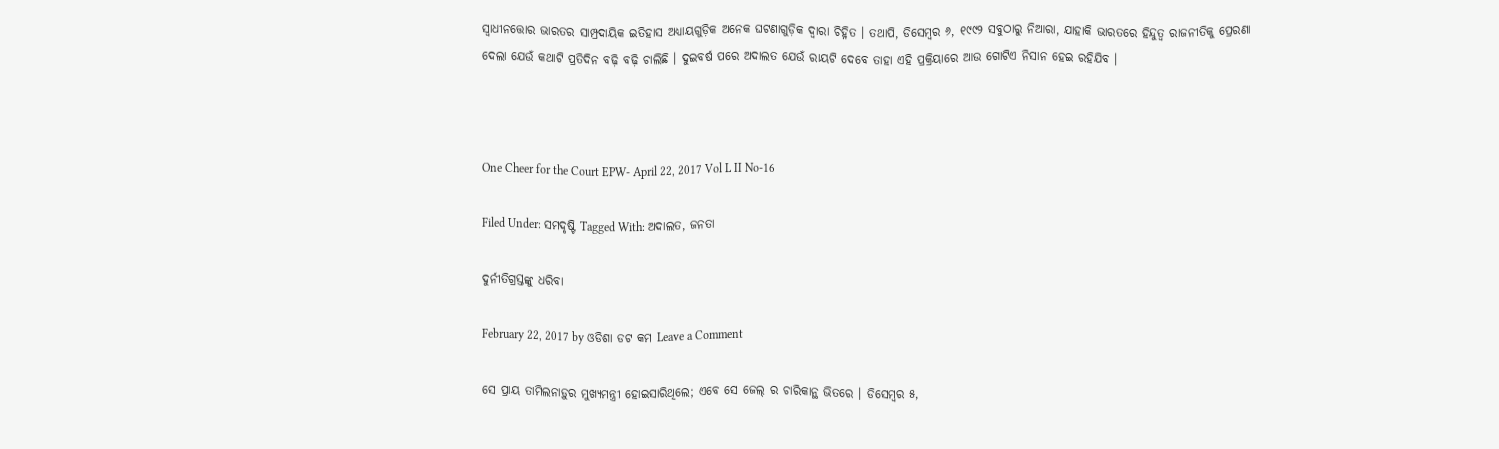ସ୍ୱାଧୀନତ୍ତୋର ଭାରତର ସାମ୍ପ୍ରଦାୟିକ ଇତିହାସ ଅଧ୍ୟାୟଗୁଡ଼ିକ ଅନେକ ଘଟଣାଗୁଡ଼ିକ ଦ୍ୱାରା ଚିହ୍ନିତ । ତଥାପି, ଡିସେମ୍ବର ୬, ୧୯୯୨ ସବୁଠାରୁ ନିଆରା, ଯାହାକି ଭାରତରେ ହିନ୍ଦୁତ୍ୱ ରାଜନୀତିକୁ ପ୍ରେରଣା ଦେଲା ଯେଉଁ କଥାଟି ପ୍ରତିଦିନ ବଢ଼ି ବଢ଼ି ଚାଲିଛି । ଦୁଇବର୍ଷ ପରେ ଅଦାଲତ ଯେଉଁ ରାୟଟି ଦେବେ ତାହା ଏହି ପ୍ରକ୍ରିୟାରେ ଆଉ ଗୋଟିଏ ନିସାନ ହେଇ ରହିଯିବ ।



One Cheer for the Court EPW- April 22, 2017 Vol L II No-16

Filed Under: ସମଦୃଷ୍ଟି Tagged With: ଅଦାଲତ, ଜନତା

ଦୁର୍ନୀତିଗ୍ରସ୍ତଙ୍କୁ ଧରିବା

February 22, 2017 by ଓଡିଶା ଡଟ କମ Leave a Comment

ସେ ପ୍ରାୟ ତାମିଲନାଡ଼ୁର ମୁଖ୍ୟମନ୍ତ୍ରୀ ହୋଇସାରିଥିଲେ; ଏବେ ସେ ଜେଲ୍ ର ଚାରିକାନ୍ଥ ଭିତରେ । ଡିସେମ୍ବର ୫,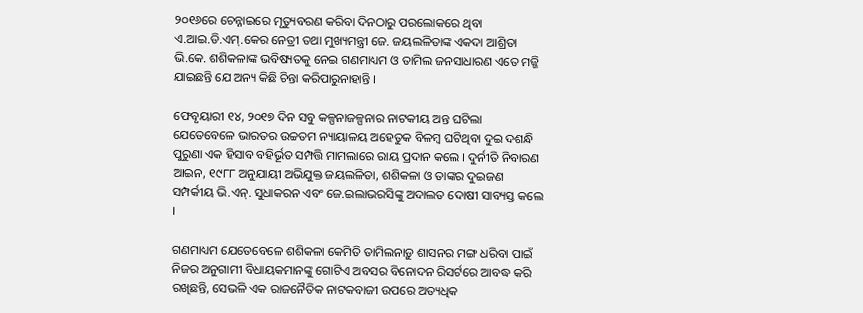୨୦୧୬ରେ ଚେନ୍ନାଇରେ ମୃତ୍ୟୁବରଣ କରିବା ଦିନଠାରୁ ପରଲୋକରେ ଥିବା ଏ.ଆଇ.ଡି.ଏମ୍.କେର ନେତ୍ରୀ ତଥା ମୁଖ୍ୟମନ୍ତ୍ରୀ ଜେ. ଜୟଲଳିତାଙ୍କ ଏକଦା ଆଶ୍ରିତା ଭି.କେ. ଶଶିକଳାଙ୍କ ଭବିଷ୍ୟତକୁ ନେଇ ଗଣମାଧ୍ୟମ ଓ ତାମିଲ ଜନସାଧାରଣ ଏତେ ମଜ୍ଜି ଯାଇଛନ୍ତି ଯେ ଅନ୍ୟ କିଛି ଚିନ୍ତା କରିପାରୁନାହାନ୍ତି ।

ଫେବୃୟାରୀ ୧୪, ୨୦୧୭ ଦିନ ସବୁ କଳ୍ପନାଜଳ୍ପନାର ନାଟକୀୟ ଅନ୍ତ ଘଟିଲା ଯେତେବେଳେ ଭାରତର ଉଚ୍ଚତମ ନ୍ୟାୟାଳୟ ଅହେତୁକ ବିଳମ୍ବ ଘଟିଥିବା ଦୁଇ ଦଶନ୍ଧି ପୁରୁଣା ଏକ ହିସାବ ବହିର୍ଭୂତ ସମ୍ପତ୍ତି ମାମଲାରେ ରାୟ ପ୍ରଦାନ କଲେ । ଦୁର୍ନୀତି ନିବାରଣ ଆଇନ, ୧୯୮୮ ଅନୁଯାୟୀ ଅଭିଯୁକ୍ତ ଜୟଲଳିତା, ଶଶିକଳା ଓ ତାଙ୍କର ଦୁଇଜଣ ସମ୍ପର୍କୀୟ ଭି.ଏନ୍. ସୁଧାକରନ ଏବଂ ଜେ.ଇଲାଭରସିଙ୍କୁ ଅଦାଲତ ଦୋଷୀ ସାବ୍ୟସ୍ତ କଲେ ।

ଗଣମାଧ୍ୟମ ଯେତେବେଳେ ଶଶିକଳା କେମିତି ତାମିଲନାଡ଼ୁ ଶାସନର ମଙ୍ଗ ଧରିବା ପାଇଁ ନିଜର ଅନୁଗାମୀ ବିଧାୟକମାନଙ୍କୁ ଗୋଟିଏ ଅବସର ବିନୋଦନ ରିସର୍ଟରେ ଆବଦ୍ଧ କରି ରଖିଛନ୍ତି, ସେଭଳି ଏକ ରାଜନୈତିକ ନାଟକବାଜୀ ଉପରେ ଅତ୍ୟଧିକ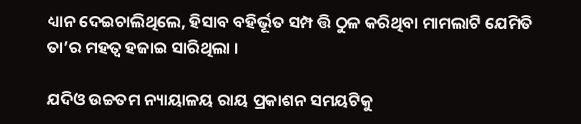ଧ୍ୟାନ ଦେଇଚାଲିଥିଲେ, ହିସାବ ବହିର୍ଭୂତ ସମ୍ପ ତ୍ତି ଠୁଳ କରିଥିବା ମାମଲାଟି ଯେମିତି ତା’ର ମହତ୍ୱ ହଜାଇ ସାରିଥିଲା ।

ଯଦିଓ ଉଚ୍ଚତମ ନ୍ୟାୟାଳୟ ରାୟ ପ୍ରକାଶନ ସମୟଟିକୁ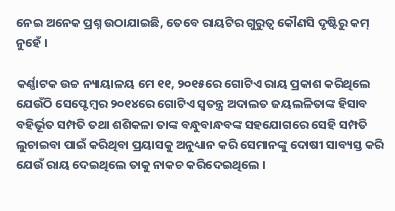ନେଇ ଅନେକ ପ୍ରଶ୍ନ ଉଠାଯାଇଛି, ତେବେ ରାୟଟିର ଗୁରୁତ୍ୱ କୌଣସି ଦୃଷ୍ଟିରୁ କମ୍ ନୁହେଁ ।

କର୍ଣ୍ଣାଟକ ଉଚ୍ଚ ନ୍ୟାୟାଳୟ ମେ ୧୧, ୨୦୧୫ରେ ଗୋଟିଏ ରାୟ ପ୍ରକାଶ କରିଥିଲେ ଯେଉଁଠି ସେପ୍ଟେମ୍ବର ୨୦୧୪ରେ ଗୋଟିଏ ସ୍ୱତନ୍ତ୍ର ଅଦାଲତ ଜୟଲଳିତାଙ୍କ ହିସାବ ବହିର୍ଭୂତ ସମ୍ପତି ତଥା ଶଶିକଳା ତାଙ୍କ ବନ୍ଧୁବାନ୍ଧବଙ୍କ ସହଯୋଗରେ ସେହି ସମ୍ପତି ଲୁଚାଇବା ପାଇଁ କରିଥିବା ପ୍ରୟାସକୁ ଅନୁଧ୍ୟାନ କରି ସେମାନଙ୍କୁ ଦୋଷୀ ସାବ୍ୟସ୍ତ କରି ଯେଉଁ ରାୟ ଦେଇଥିଲେ ତାକୁ ନାକଚ କରିଦେଇଥିଲେ ।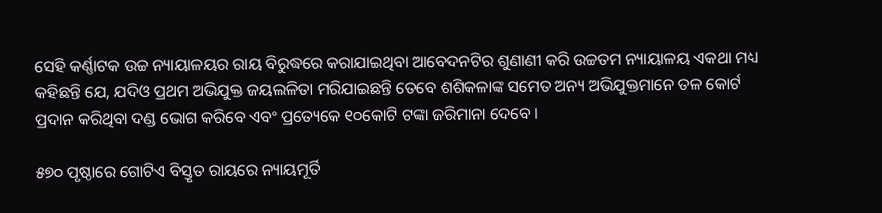ସେହି କର୍ଣ୍ଣାଟକ ଉଚ୍ଚ ନ୍ୟାୟାଳୟର ରାୟ ବିରୁଦ୍ଧରେ କରାଯାଇଥିବା ଆବେଦନଟିର ଶୁଣାଣୀ କରି ଉଚ୍ଚତମ ନ୍ୟାୟାଳୟ ଏକଥା ମଧ୍ୟ କହିଛନ୍ତି ଯେ, ଯଦିଓ ପ୍ରଥମ ଅଭିଯୁକ୍ତ ଜୟଲଳିତା ମରିଯାଇଛନ୍ତି ତେବେ ଶଶିକଳାଙ୍କ ସମେତ ଅନ୍ୟ ଅଭିଯୁକ୍ତମାନେ ତଳ କୋର୍ଟ ପ୍ରଦାନ କରିଥିବା ଦଣ୍ଡ ଭୋଗ କରିବେ ଏବଂ ପ୍ରତ୍ୟେକେ ୧୦କୋଟି ଟଙ୍କା ଜରିମାନା ଦେବେ ।

୫୭୦ ପୃଷ୍ଠାରେ ଗୋଟିଏ ବିସ୍ତୃତ ରାୟରେ ନ୍ୟାୟମୂର୍ତି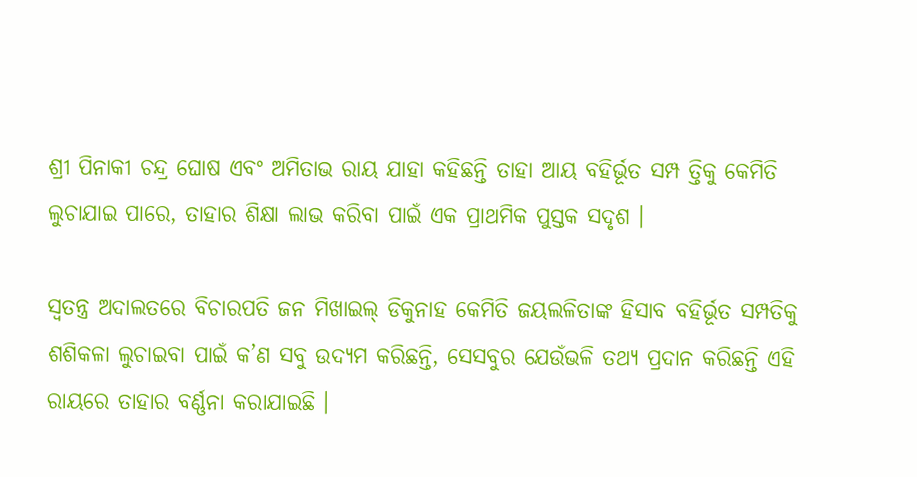ଶ୍ରୀ ପିନାକୀ ଚନ୍ଦ୍ର ଘୋଷ ଏବଂ ଅମିତାଭ ରାୟ ଯାହା କହିଛନ୍ତି ତାହା ଆୟ ବହିର୍ଭୂତ ସମ୍ପ ତ୍ତିକୁ କେମିତି ଲୁଚାଯାଇ ପାରେ, ତାହାର ଶିକ୍ଷା ଲାଭ କରିବା ପାଇଁ ଏକ ପ୍ରାଥମିକ ପୁସ୍ତକ ସଦୃଶ ।

ସ୍ୱତନ୍ତ୍ର ଅଦାଲତରେ ବିଚାରପତି ଜନ ମିଖାଇଲ୍ ଡିକୁନାହ କେମିତି ଜୟଲଳିତାଙ୍କ ହିସାବ ବହିର୍ଭୂତ ସମ୍ପତିକୁ ଶଶିକଳା ଲୁଚାଇବା ପାଇଁ କ’ଣ ସବୁ ଉଦ୍ୟମ କରିଛନ୍ତି, ସେସବୁର ଯେଉଁଭଳି ତଥ୍ୟ ପ୍ରଦାନ କରିଛନ୍ତି ଏହି ରାୟରେ ତାହାର ବର୍ଣ୍ଣନା କରାଯାଇଛି ।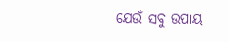ଯେଉଁ ସବୁ ଉପାୟ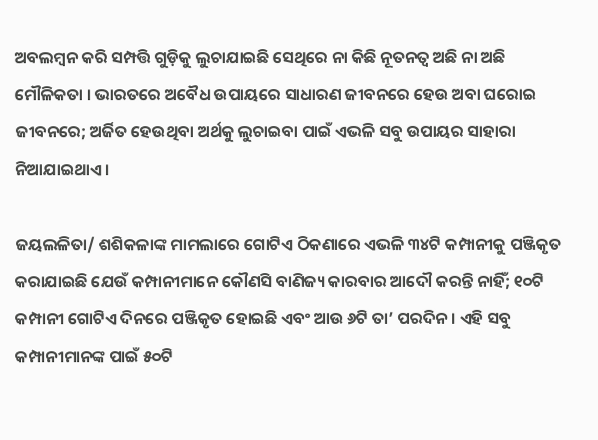ଅବଲମ୍ବନ କରି ସମ୍ପତ୍ତି ଗୁଡ଼ିକୁ ଲୁଚାଯାଇଛି ସେଥିରେ ନା କିଛି ନୂତନତ୍ୱ ଅଛି ନା ଅଛି ମୌଳିକତା । ଭାରତରେ ଅବୈଧ ଉପାୟରେ ସାଧାରଣ ଜୀବନରେ ହେଉ ଅବା ଘରୋଇ ଜୀବନରେ; ଅର୍ଜିତ ହେଉଥିବା ଅର୍ଥକୁ ଲୁଚାଇବା ପାଇଁ ଏଭଳି ସବୁ ଉପାୟର ସାହାରା ନିଆଯାଇଥାଏ ।

ଜୟଲଳିତା/ ଶଶିକଳାଙ୍କ ମାମଲାରେ ଗୋଟିଏ ଠିକଣାରେ ଏଭଳି ୩୪ଟି କମ୍ପାନୀକୁ ପଞ୍ଜିକୃତ କରାଯାଇଛି ଯେଉଁ କମ୍ପାନୀମାନେ କୌଣସି ବାଣିଜ୍ୟ କାରବାର ଆଦୌ କରନ୍ତି ନାହିଁ; ୧୦ଟି କମ୍ପାନୀ ଗୋଟିଏ ଦିନରେ ପଞ୍ଜିକୃତ ହୋଇଛି ଏବଂ ଆଉ ୬ଟି ତା’ ପରଦିନ । ଏହି ସବୁ କମ୍ପାନୀମାନଙ୍କ ପାଇଁ ୫୦ଟି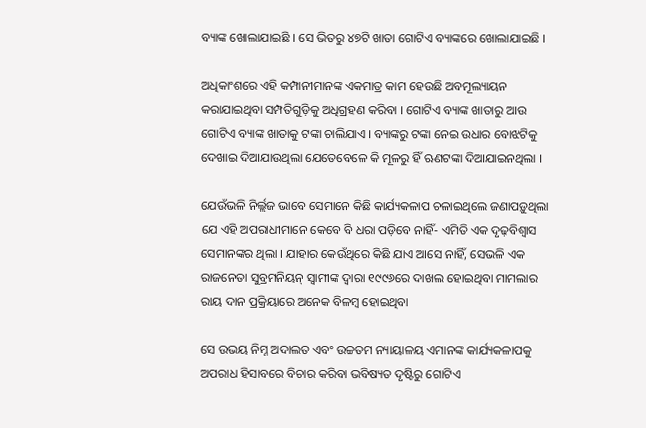ବ୍ୟାଙ୍କ ଖୋଲାଯାଇଛି । ସେ ଭିତରୁ ୪୭ଟି ଖାତା ଗୋଟିଏ ବ୍ୟାଙ୍କରେ ଖୋଲାଯାଇଛି ।

ଅଧିକାଂଶରେ ଏହି କମ୍ପାନୀମାନଙ୍କ ଏକମାତ୍ର କାମ ହେଉଛି ଅବମୂଲ୍ୟାୟନ କରାଯାଇଥିବା ସମ୍ପତିଗୁଡ଼ିକୁ ଅଧିଗ୍ରହଣ କରିବା । ଗୋଟିଏ ବ୍ୟାଙ୍କ ଖାତାରୁ ଆଉ ଗୋଟିଏ ବ୍ୟାଙ୍କ ଖାତାକୁ ଟଙ୍କା ଚାଲିଯାଏ । ବ୍ୟାଙ୍କରୁ ଟଙ୍କା ନେଇ ଉଧାର ବୋଝଟିକୁ ଦେଖାଇ ଦିଆଯାଉଥିଲା ଯେତେବେଳେ କି ମୂଳରୁ ହିଁ ଋଣଟଙ୍କା ଦିଆଯାଇନଥିଲା ।

ଯେଉଁଭଳି ନିର୍ଲ୍ଲଜ ଭାବେ ସେମାନେ କିଛି କାର୍ଯ୍ୟକଳାପ ଚଳାଇଥିଲେ ଜଣାପଡ଼ୁଥିଲା ଯେ ଏହି ଅପରାଧୀମାନେ କେବେ ବି ଧରା ପଡ଼ିବେ ନାହିଁ- ଏମିତି ଏକ ଦୃଢ଼ବିଶ୍ୱାସ ସେମାନଙ୍କର ଥିଲା । ଯାହାର କେଉଁଥିରେ କିଛି ଯାଏ ଆସେ ନାହିଁ, ସେଭଳି ଏକ ରାଜନେତା ସୁବ୍ରମନିୟନ୍ ସ୍ୱାମୀଙ୍କ ଦ୍ୱାରା ୧୯୯୬ରେ ଦାଖଲ ହୋଇଥିବା ମାମଲାର ରାୟ ଦାନ ପ୍ରକ୍ରିୟାରେ ଅନେକ ବିଳମ୍ବ ହୋଇଥିବା

ସେ ଉଭୟ ନିମ୍ନ ଅଦାଲତ ଏବଂ ଉଚ୍ଚତମ ନ୍ୟାୟାଳୟ ଏମାନଙ୍କ କାର୍ଯ୍ୟକଳାପକୁ ଅପରାଧ ହିସାବରେ ବିଚାର କରିବା ଭବିଷ୍ୟତ ଦୃଷ୍ଟିରୁ ଗୋଟିଏ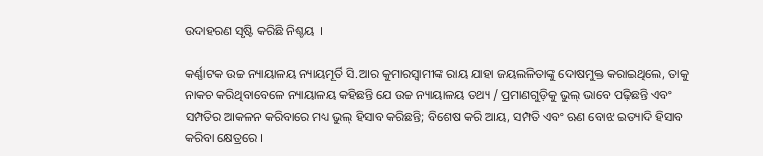ଉଦାହରଣ ସୃଷ୍ଟି କରିଛି ନିଶ୍ଚୟ  ।

କର୍ଣ୍ଣାଟକ ଉଚ୍ଚ ନ୍ୟାୟାଳୟ ନ୍ୟାୟମୂର୍ତି ସି.ଆର କୁମାରସ୍ୱାମୀଙ୍କ ରାୟ ଯାହା ଜୟଲଳିତାଙ୍କୁ ଦୋଷମୁକ୍ତ କରାଇଥିଲେ, ତାକୁ ନାକଚ କରିଥିବାବେଳେ ନ୍ୟାୟାଳୟ କହିଛନ୍ତି ଯେ ଉଚ୍ଚ ନ୍ୟାୟାଳୟ ତଥ୍ୟ / ପ୍ରମାଣଗୁଡ଼ିକୁ ଭୁଲ୍ ଭାବେ ପଢ଼ିଛନ୍ତି ଏବଂ ସମ୍ପତିର ଆକଳନ କରିବାରେ ମଧ୍ୟ ଭୁଲ୍ ହିସାବ କରିଛନ୍ତି; ବିଶେଷ କରି ଆୟ, ସମ୍ପତି ଏବଂ ଋଣ ବୋଝ ଇତ୍ୟାଦି ହିସାବ କରିବା କ୍ଷେତ୍ରରେ ।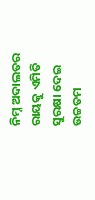ନିମ୍ନ ଅଦାଲତର ରାୟକୁ ଏମିତି ସୁରକ୍ଷା ଦେଇ ଉଚ୍ଚତମ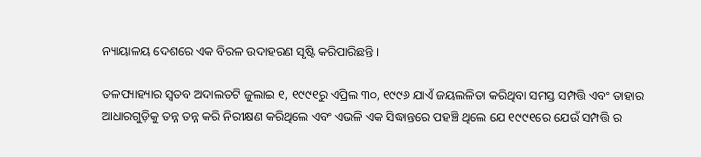ନ୍ୟାୟାଳୟ ଦେଶରେ ଏକ ବିରଳ ଉଦାହରଣ ସୃଷ୍ଟି କରିପାରିଛନ୍ତି ।

ତଳପ୍ୟାହ୍ୟାର ସ୍ୱତବ ଅଦାଲତଟି ଜୁଲାଇ ୧, ୧୯୯୧ରୁ ଏପ୍ରିଲ ୩୦, ୧୯୯୬ ଯାଏଁ ଜୟଲଳିତା କରିଥିବା ସମସ୍ତ ସମ୍ପତ୍ତି ଏବଂ ତାହାର ଆଧାରଗୁଡ଼ିକୁ ତନ୍ନ ତନ୍ନ କରି ନିରୀକ୍ଷଣ କରିଥିଲେ ଏବଂ ଏଭଳି ଏକ ସିଦ୍ଧାନ୍ତରେ ପହଞ୍ଚି ଥିଲେ ଯେ ୧୯୯୧ରେ ଯେଉଁ ସମ୍ପତ୍ତି ର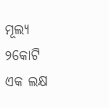ମୂଲ୍ୟ ୨କୋଟି ଏକ ଲକ୍ଷ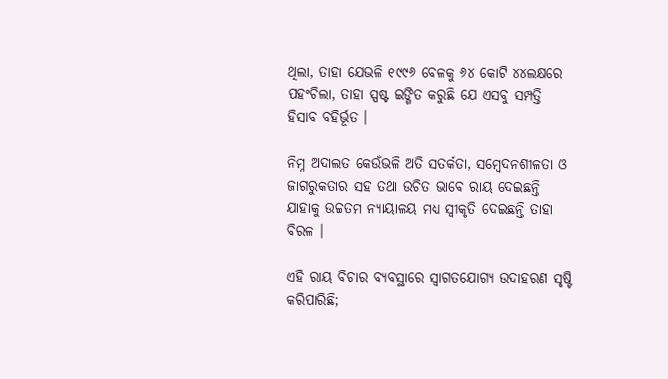ଥିଲା, ତାହା ଯେଭଳି ୧୯୯୬ ବେଳକୁ ୬୪ କୋଟି ୪୪ଲକ୍ଷରେ ପହଂଚିଲା, ତାହା ସ୍ପଷ୍ଟ ଇଙ୍ଗିତ କରୁଛି ଯେ ଏସବୁ ସମ୍ପତ୍ତି ହିସାବ ବହିର୍ଭୂତ ।

ନିମ୍ନ ଅଦାଲତ କେଉଁଭଳି ଅତି ସତର୍କତା, ସମ୍ବେଦନଶୀଳତା ଓ ଜାଗରୁକତାର ସହ ତଥା ଉଚିତ ଭାବେ ରାୟ ଦେଇଛନ୍ତି ଯାହାକୁ ଉଚ୍ଚତମ ନ୍ୟାୟାଳୟ ମଧ୍ୟ ସ୍ୱୀକୃତି ଦେଇଛନ୍ତି ତାହା ବିରଳ ।

ଏହି ରାୟ ବିଚାର ବ୍ୟବସ୍ଥାରେ ସ୍ୱାଗତଯୋଗ୍ୟ ଉଦାହରଣ ସୃଷ୍ଟି କରିପାରିଛି;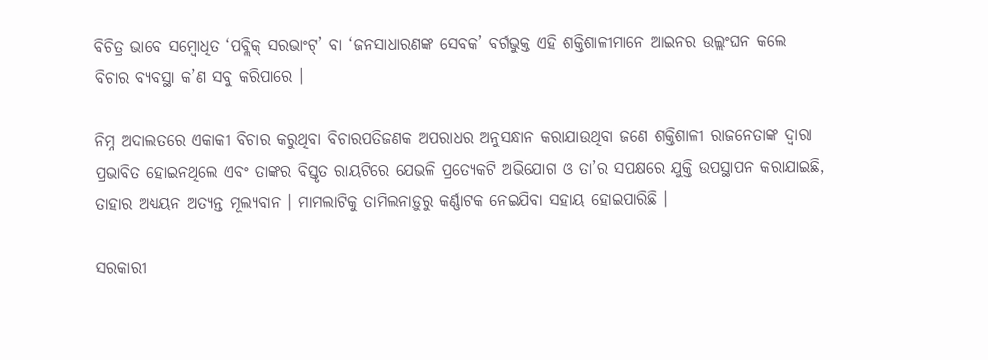ବିଚିତ୍ର ଭାବେ ସମ୍ବୋଧିତ ‘ପବ୍ଲିକ୍ ସରଭାଂଟ୍’ ବା ‘ଜନସାଧାରଣଙ୍କ ସେବକ’ ବର୍ଗଭୁକ୍ତ ଏହି ଶକ୍ତିଶାଳୀମାନେ ଆଇନର ଉଲ୍ଲଂଘନ କଲେ ବିଚାର ବ୍ୟବସ୍ଥା କ’ଣ ସବୁ କରିପାରେ ।

ନିମ୍ନ ଅଦାଲତରେ ଏକାକୀ ବିଚାର କରୁଥିବା ବିଚାରପତିଜଣକ ଅପରାଧର ଅନୁସନ୍ଧାନ କରାଯାଉଥିବା ଜଣେ ଶକ୍ତିଶାଳୀ ରାଜନେତାଙ୍କ ଦ୍ୱାରା ପ୍ରଭାବିତ ହୋଇନଥିଲେ ଏବଂ ତାଙ୍କର ବିସ୍ତୃତ ରାୟଟିରେ ଯେଭଳି ପ୍ରତ୍ୟେକଟି ଅଭିଯୋଗ ଓ ତା’ର ସପକ୍ଷରେ ଯୁକ୍ତି ଉପସ୍ଥାପନ କରାଯାଇଛି, ତାହାର ଅଧ୍ୟୟନ ଅତ୍ୟନ୍ତ ମୂଲ୍ୟବାନ । ମାମଲାଟିକୁ ତାମିଲନାଡ଼ୁରୁ କର୍ଣ୍ଣାଟକ ନେଇଯିବା ସହାୟ ହୋଇପାରିଛି ।

ସରକାରୀ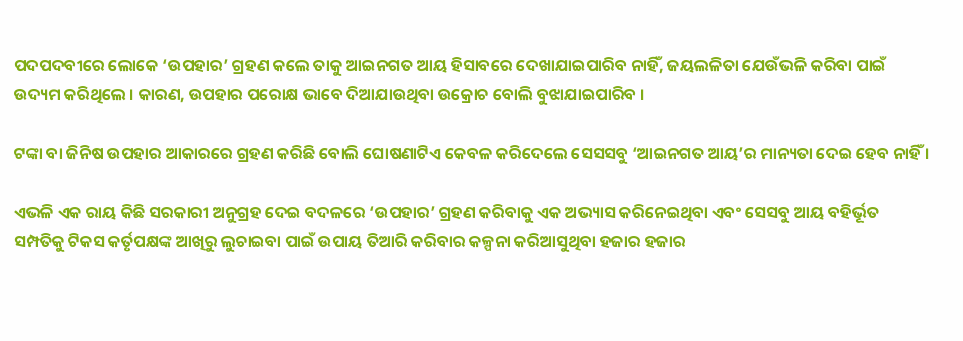ପଦପଦବୀରେ ଲୋକେ ‘ଉପହାର’ ଗ୍ରହଣ କଲେ ତାକୁ ଆଇନଗତ ଆୟ ହିସାବରେ ଦେଖାଯାଇପାରିବ ନାହିଁ, ଜୟଲଳିତା ଯେଉଁଭଳି କରିବା ପାଇଁ ଉଦ୍ୟମ କରିଥିଲେ । କାରଣ, ଉପହାର ପରୋକ୍ଷ ଭାବେ ଦିଆଯାଉଥିବା ଉକ୍ରୋଚ ବୋଲି ବୁଝାଯାଇପାରିବ ।

ଟଙ୍କା ବା ଜିନିଷ ଉପହାର ଆକାରରେ ଗ୍ରହଣ କରିଛି ବୋଲି ଘୋଷଣାଟିଏ କେବଳ କରିଦେଲେ ସେସସବୁ ‘ଆଇନଗତ ଆୟ’ର ମାନ୍ୟତା ଦେଇ ହେବ ନାହିଁ ।

ଏଭଳି ଏକ ରାୟ କିଛି ସରକାରୀ ଅନୁଗ୍ରହ ଦେଇ ବଦଳରେ ‘ଉପହାର’ ଗ୍ରହଣ କରିବାକୁ ଏକ ଅଭ୍ୟାସ କରିନେଇଥିବା ଏବଂ ସେସବୁ ଆୟ ବହିର୍ଭୂତ ସମ୍ପତିକୁ ଟିକସ କର୍ତୃପକ୍ଷଙ୍କ ଆଖିରୁ ଲୁଚାଇବା ପାଇଁ ଉପାୟ ତିଆରି କରିବାର କଳ୍ପନା କରିଆସୁଥିବା ହଜାର ହଜାର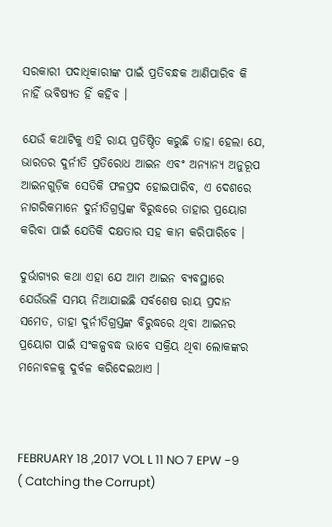ସରକାରୀ ପଦାଧିକାରୀଙ୍କ ପାଇଁ ପ୍ରତିବନ୍ଧକ ଆଣିପାରିବ କି ନାହିଁ ଭବିଷ୍ୟତ ହିଁ କହିବ ।

ଯେଉଁ କଥାଟିକୁ ଏହି ରାୟ ପ୍ରତିଷ୍ଠିତ କରୁଛି ତାହା ହେଲା ଯେ, ଭାରତର ଦୁର୍ନୀତି ପ୍ରତିରୋଧ ଆଇନ ଏବଂ ଅନ୍ୟାନ୍ୟ ଅନୁରୂପ ଆଇନଗୁଡ଼ିକ ସେତିକି ଫଳପ୍ରଦ ହୋଇପାରିବ, ଏ ଦେଶରେ ନାଗରିକମାନେ ଦୁର୍ନୀତିଗ୍ରସ୍ତଙ୍କ ବିରୁଦ୍ଧରେ ତାହାର ପ୍ରୟୋଗ କରିବା ପାଇଁ ଯେତିକି ଦକ୍ଷତାର ସହ କାମ କରିପାରିବେ ।

ଦୁର୍ଭାଗ୍ୟର କଥା ଏହା ଯେ ଆମ ଆଇନ ବ୍ୟବସ୍ଥାରେ ଯେଉଁଭଳି ସମୟ ନିଆଯାଇଛି ସର୍ବଶେଷ ରାୟ ପ୍ରଦାନ ସମେତ, ତାହା ଦୁର୍ନୀତିଗ୍ରସ୍ତଙ୍କ ବିରୁଦ୍ଧରେ ଥିବା ଆଇନର ପ୍ରୟୋଗ ପାଇଁ ସଂକଳ୍ପବଦ୍ଧ ଭାବେ ସକ୍ରିୟ ଥିବା ଲୋକଙ୍କର ମନୋବଳକୁ ଦୁର୍ବଳ କରିଦେଇଥାଏ ।



FEBRUARY 18 ,2017 VOL L 11 NO 7 EPW -9 ( Catching the Corrupt)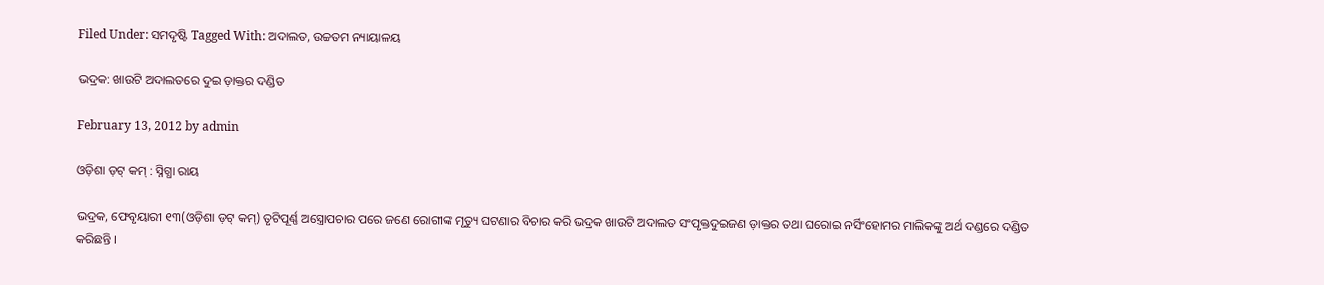Filed Under: ସମଦୃଷ୍ଟି Tagged With: ଅଦାଲତ, ଉଚ୍ଚତମ ନ୍ୟାୟାଳୟ

ଭଦ୍ରକ: ଖାଉଟି ଅଦାଲତରେ ଦୁଇ ଡ଼ାକ୍ତର ଦଣ୍ଡିତ

February 13, 2012 by admin

ଓଡ଼ିଶା ଡ଼ଟ୍ କମ୍ : ସ୍ନିଗ୍ଧା ରାୟ

ଭଦ୍ରକ, ଫେବୃୟାରୀ ୧୩(ଓଡ଼ିଶା ଡ଼ଟ୍ କମ୍) ତୃଟିପୂର୍ଣ୍ଣ ଅସ୍ତ୍ରୋପଚାର ପରେ ଜଣେ ରୋଗୀଙ୍କ ମୃତ୍ୟୁ ଘଟଣାର ବିଚାର କରି ଭଦ୍ରକ ଖାଉଟି ଅଦାଲତ ସଂପୃକ୍ତଦୁଇଜଣ ଡ଼ାକ୍ତର ତଥା ଘରୋଇ ନର୍ସିଂହୋମର ମାଲିକଙ୍କୁ ଅର୍ଥ ଦଣ୍ଡରେ ଦଣ୍ଡିତ କରିଛନ୍ତି ।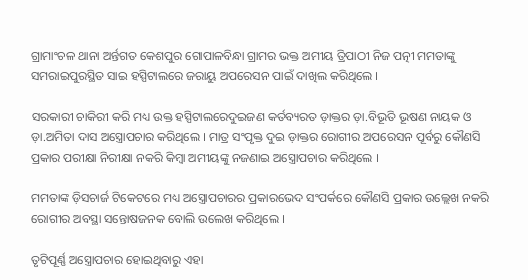ଗ୍ରାମାଂଚଳ ଥାନା ଅର୍ନ୍ତଗତ କେଶପୁର ଗୋପାଳବିନ୍ଧା ଗ୍ରାମର ଭକ୍ତ ଅମୀୟ ତ୍ରିପାଠୀ ନିଜ ପତ୍ନୀ ମମତାଙ୍କୁ ସମରାଇପୁରସ୍ଥିତ ସାଇ ହସ୍ପିଟାଲରେ ଜରାୟୁ ଅପରେସନ ପାଇଁ ଦାଖିଲ କରିଥିଲେ ।

ସରକାରୀ ଚାକିରୀ କରି ମଧ୍ୟ ଉକ୍ତ ହସ୍ପିଟାଲରେଦୁଇଜଣ କର୍ତବ୍ୟରତ ଡ଼ାକ୍ତର ଡ଼ା.ବିଭୂତି ଭୂଷଣ ନାୟକ ଓ ଡ଼ା.ଅମିତା ଦାସ ଅସ୍ତ୍ରୋପଚାର କରିଥିଲେ । ମାତ୍ର ସଂପୃକ୍ତ ଦୁଇ ଡ଼ାକ୍ତର ରୋଗୀର ଅପରେସନ ପୂର୍ବରୁ କୌଣସି ପ୍ରକାର ପରୀକ୍ଷା ନିରୀକ୍ଷା ନକରି କିମ୍ବା ଅମୀୟଙ୍କୁ ନଜଣାଇ ଅସ୍ତ୍ରୋପଚାର କରିଥିଲେ ।

ମମତାଙ୍କ ଡ଼ିସଚାର୍ଜ ଟିକେଟରେ ମଧ୍ୟ ଅସ୍ତ୍ରୋପଚାରର ପ୍ରକାରଭେଦ ସଂପର୍କରେ କୌଣସି ପ୍ରକାର ଉଲ୍ଲେଖ ନକରି ରୋଗୀର ଅବସ୍ଥା ସନ୍ତୋଷଜନକ ବୋଲି ଉଲେଖ କରିଥିଲେ ।

ତୃଟିପୂର୍ଣ୍ଣ ଅସ୍ତ୍ରୋପଚାର ହୋଇଥିବାରୁ ଏହା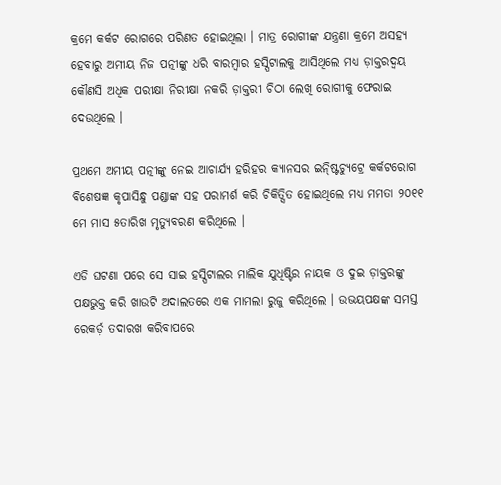କ୍ରମେ କର୍କଟ ରୋଗରେ ପରିଣତ ହୋଇଥିଲା । ମାତ୍ର ରୋଗୀଙ୍କ ଯନ୍ତ୍ରଣା କ୍ରମେ ଅସହ୍ୟ ହେବାରୁ ଅମୀୟ ନିଜ ପତ୍ନୀଙ୍କୁ ଧରି ବାରମ୍ବାର ହସ୍ପିଟାଲକୁ ଆସିଥିଲେ ମଧ୍ୟ ଡ଼ାକ୍ତରଦ୍ୱୟ କୌଣସି ଅଧିକ ପରୀକ୍ଷା ନିରୀକ୍ଷା ନକରି ଡ଼ାକ୍ତରୀ ଚିଠା ଲେଖି ରୋଗୀକୁ ଫେରାଇ ଦେଉଥିଲେ ।

ପ୍ରଥମେ ଅମୀୟ ପତ୍ନୀଙ୍କୁ ନେଇ ଆଚାର୍ଯ୍ୟ ହରିହର କ୍ୟାନସର ଇନ୍ଷ୍ଟିଚ୍ୟୁଟ୍ରେ କର୍କଟରୋଗ ବିଶେଷଜ୍ଞ କୃପାସିନ୍ଧୁ ପଣ୍ଡାଙ୍କ ସହ ପରାମର୍ଶ କରି ଚିକିତ୍ସିତ ହୋଇଥିଲେ ମଧ୍ୟ ମମତା ୨୦୧୧ ମେ ମାସ ୫ତାରିଖ ମୃତ୍ୟୁବରଣ କରିଥିଲେ ।

ଏଡି ଘଟଣା ପରେ ସେ ସାଇ ହସ୍ପିଟାଲର ମାଲିକ ଯୁଧିଷ୍ଟିର ନାୟକ ଓ ଦୁଇ ଡ଼ାକ୍ତରଙ୍କୁ ପକ୍ଷଭୁକ୍ତ କରି ଖାଉଟି ଅଦାଲତରେ ଏକ ମାମଲା ରୁଜୁ କରିଥିଲେ । ଉଭୟପକ୍ଷଙ୍କ ସମସ୍ତ ରେକର୍ଡ଼ ତଦାରଖ କରିବାପରେ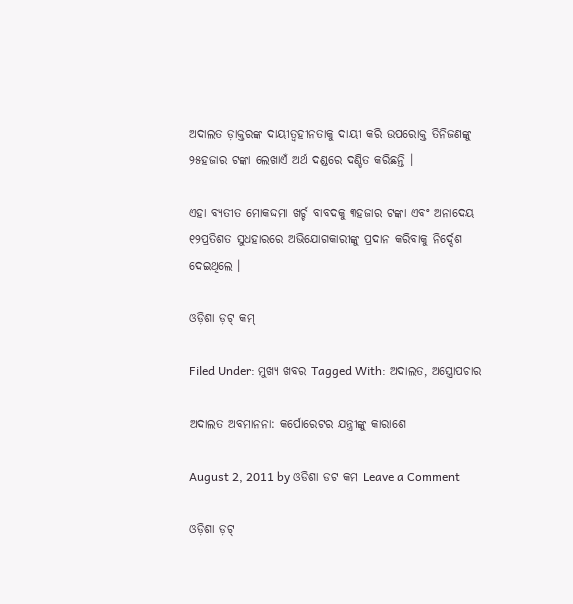ଅଦାଲତ ଡ଼ାକ୍ତରଙ୍କ ଦାୟୀତ୍ୱହୀନତାକୁ ଦାୟୀ କରି ଉପରୋକ୍ତ ତିନିଜଣଙ୍କୁ ୨୫ହଜାର ଟଙ୍କା ଲେଖାଏଁ ଅର୍ଥ ଦଣ୍ଡରେ ଦଣ୍ଡିତ କରିଛନ୍ତି ।

ଏହା ବ୍ୟତୀତ ମୋକଦ୍ଦମା ଖର୍ଚ୍ଚ ବାବଦକୁ ୩ହଜାର ଟଙ୍କା ଏବଂ ଅନାଦେୟ ୧୨ପ୍ରତିଶତ ସୁଧହାରରେ ଅଭିଯୋଗକାରୀଙ୍କୁ ପ୍ରଦାନ କରିବାକୁ ନିର୍ଦ୍ଦେଶ ଦେଇଥିଲେ ।

ଓଡ଼ିଶା ଡ଼ଟ୍ କମ୍

Filed Under: ମୁଖ୍ୟ ଖବର Tagged With: ଅଦାଲତ, ଅସ୍ତ୍ରୋପଚାର

ଅଦାଲତ ଅବମାନନା: କର୍ପୋରେଟର ଯନ୍ତ୍ରୀଙ୍କୁ କାରାଶେ

August 2, 2011 by ଓଡିଶା ଡଟ କମ Leave a Comment

ଓଡ଼ିଶା ଡ଼ଟ୍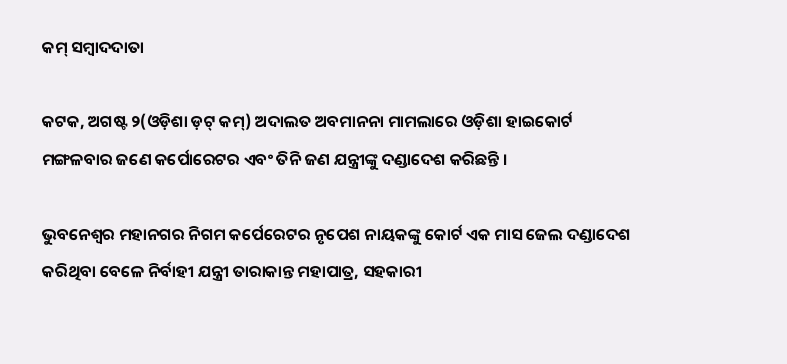କମ୍ ସମ୍ବାଦଦାତା

କଟକ, ଅଗଷ୍ଟ ୨(ଓଡ଼ିଶା ଡ଼ଟ୍ କମ୍) ଅଦାଲତ ଅବମାନନା ମାମଲାରେ ଓଡ଼ିଶା ହାଇକୋର୍ଟ ମଙ୍ଗଳବାର ଜଣେ କର୍ପୋରେଟର ଏବଂ ତିନି ଜଣ ଯନ୍ତ୍ରୀଙ୍କୁ ଦଣ୍ଡାଦେଶ କରିଛନ୍ତି ।

ଭୁବନେଶ୍ୱର ମହାନଗର ନିଗମ କର୍ପେରେଟର ନୃପେଶ ନାୟକଙ୍କୁ କୋର୍ଟ ଏକ ମାସ ଜେଲ ଦଣ୍ଡାଦେଶ କରିଥିବା ବେଳେ ନିର୍ବାହୀ ଯନ୍ତ୍ରୀ ତାରାକାନ୍ତ ମହାପାତ୍ର, ସହକାରୀ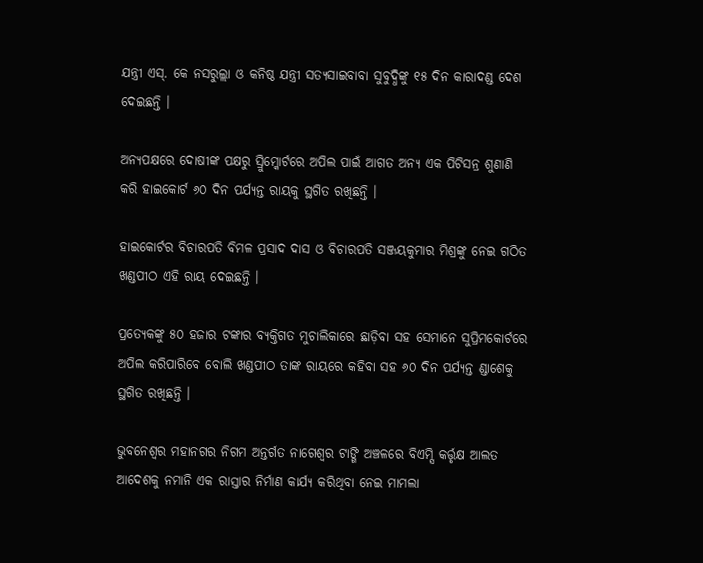ଯନ୍ତ୍ରୀ ଏସ୍. କେ ନସରୁଲ୍ଲା ଓ କନିଷ୍ଠ ଯନ୍ତ୍ରୀ ସତ୍ୟସାଇବାବା ସୁବୁଦ୍ଧିଙ୍କୁ ୧୫ ଦିନ କାରାଦଣ୍ଡ ଦେଶ ଦେଇଛନ୍ତି ।

ଅନ୍ୟପକ୍ଷରେ ଦୋଷୀଙ୍କ ପକ୍ଷରୁ ସ୍ରୁିମ୍କୋର୍ଟରେ ଅପିଲ ପାଇଁ ଆଗତ ଅନ୍ୟ ଏକ ପିଟିସନ୍ର ଶୁଣାଣି କରି ହାଇକୋର୍ଟ ୬୦ ଦିନ ପର୍ଯ୍ୟନ୍ତ ରାୟକୁ ସ୍ଥଗିତ ରଖିଛନ୍ତି ।

ହାଇକୋର୍ଟର ବିଚାରପତି ବିମଳ ପ୍ରସାଦ ଦାସ ଓ ବିଚାରପତି ସଞ୍ଜୟକୁମାର ମିଶ୍ରଙ୍କୁ ନେଇ ଗଠିତ ଖଣ୍ଡପୀଠ ଏହି ରାୟ ଦେଇଛନ୍ତି ।

ପ୍ରତ୍ୟେକଙ୍କୁ ୫୦ ହଜାର ଟଙ୍କାର ବ୍ୟକ୍ତିଗତ ମୁଚାଲିକାରେ ଛାଡ଼ିବା ସହ ସେମାନେ ସୁପ୍ରିମକୋର୍ଟରେ ଅପିଲ କରିପାରିବେ ବୋଲି ଖଣ୍ଡପୀଠ ତାଙ୍କ ରାୟରେ କହିବା ସହ ୬୦ ଦିନ ପର୍ଯ୍ୟନ୍ତ ଣ୍ଡାଶେକୁ ସ୍ଥଗିତ ରଖିଛନ୍ତି ।

ଭୁବନେଶ୍ୱର ମହାନଗର ନିଗମ ଅନ୍ତର୍ଗତ ନାଗେଶ୍ୱର ଟାଙ୍ଗି ଅଞ୍ଚଳରେ ବିଏମ୍ସି କର୍ତ୍ତୃକ୍ଷ ଆଲତ ଆଦେଶକୁ ନମାନି ଏକ ରାସ୍ତାର ନିର୍ମାଣ କାର୍ଯ୍ୟ କରିଥିବା ନେଇ ମାମଲା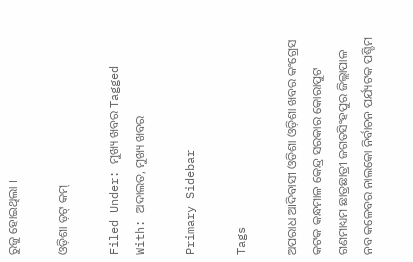ରୁଜୁ ହୋଇଥିଲା ।

ଓଡ଼ିଶା ଡ଼ଟ୍ କମ୍

Filed Under: ମୁଖ୍ୟ ଖବର Tagged With: ଅଦାଲତ, ମୁଖ୍ୟ ଖବର

Primary Sidebar

Tags

ଅପରାଧ ଆଦିବାସୀ ଓଡିଶା ଓଡ଼ିଶା ଖବର କଂଗ୍ରେସ କଟକ କନ୍ଧମାଳ କେନ୍ଦ୍ର ସରକାର କୋରାପୁଟ ଗଣମାଧ୍ୟମ ଛାତ୍ରଛାତ୍ରୀ ଜଗତସିଂହପୁର ଜିଲ୍ଲାପାଳ ନବ କଳେବର ନାଲକୋ ନିର୍ବାଚନ ପର୍ଯ୍ୟଟକ ପଶ୍ଚିମ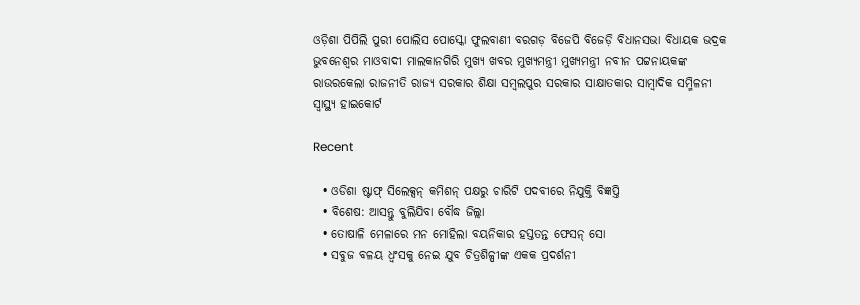ଓଡ଼ିଶା ପିପିଲି ପୁରୀ ପୋଲିସ ପୋସ୍କୋ ଫୁଲବାଣୀ ବରଗଡ଼ ବିଜେପି ବିଜେଡ଼ି ବିଧାନସଭା ବିଧାୟକ ଭଦ୍ରକ ଭୁବନେଶ୍ୱର ମାଓବାଦୀ ମାଲକାନଗିରି ମୁଖ୍ୟ ଖବର ମୁଖ୍ୟମନ୍ତ୍ରୀ ମୁଖ୍ୟମନ୍ତ୍ରୀ ନବୀନ ପଟ୍ଟନାୟକଙ୍କ ରାଉରକେଲା ରାଜନୀତି ରାଜ୍ୟ ସରକାର ଶିକ୍ଷା ସମ୍ବଲପୁର ସରକାର ସାକ୍ଷାତକାର ସାମ୍ବାଦିକ ସମ୍ମିଳନୀ ସ୍ୱାସ୍ଥ୍ୟ ହାଇକୋର୍ଟ

Recent

  • ଓଡିଶା ଷ୍ଟାଫ୍ ସିଲେକ୍ସନ୍ କମିଶନ୍ ପକ୍ଷରୁ ଚାରିଟି ପଦବୀରେ ନିଯୁକ୍ତି ବିଜ୍ଞପ୍ତି
  • ବିଶେଷ: ଆସନ୍ତୁ ବୁଲିଯିବା ବୌଦ୍ଧ ଜିଲ୍ଲା
  • ତୋଷାଳି ମେଳାରେ ମନ ମୋହିଲା ବୟନିକାର ହସ୍ତତନ୍ତ ଫେସନ୍ ସୋ
  • ସବୁଜ ବଳୟ ଧ୍ୱଂସକୁ ନେଇ ଯୁବ ଚିତ୍ରଶିଳ୍ପୀଙ୍କ ଏକକ ପ୍ରଦର୍ଶନୀ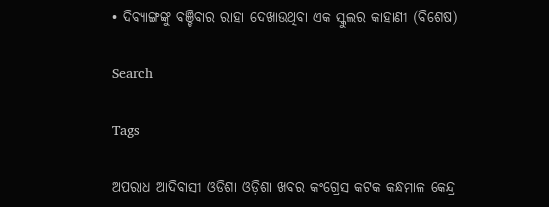• ଦିବ୍ୟାଙ୍ଗଙ୍କୁ ବଞ୍ଚିବାର ରାହା ଦେଖାଉଥିବା ଏକ ସ୍କୁଲର କାହାଣୀ (ବିଶେଷ)

Search

Tags

ଅପରାଧ ଆଦିବାସୀ ଓଡିଶା ଓଡ଼ିଶା ଖବର କଂଗ୍ରେସ କଟକ କନ୍ଧମାଳ କେନ୍ଦ୍ର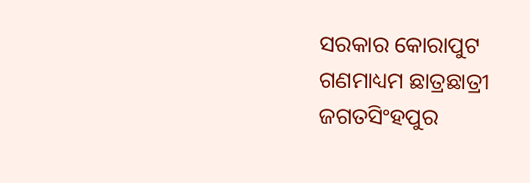ସରକାର କୋରାପୁଟ ଗଣମାଧ୍ୟମ ଛାତ୍ରଛାତ୍ରୀ ଜଗତସିଂହପୁର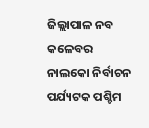ଜିଲ୍ଲାପାଳ ନବ କଳେବର ନାଲକୋ ନିର୍ବାଚନ ପର୍ଯ୍ୟଟକ ପଶ୍ଚିମ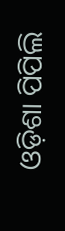ଓଡ଼ିଶା ପିପିଲି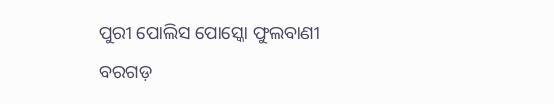ପୁରୀ ପୋଲିସ ପୋସ୍କୋ ଫୁଲବାଣୀ ବରଗଡ଼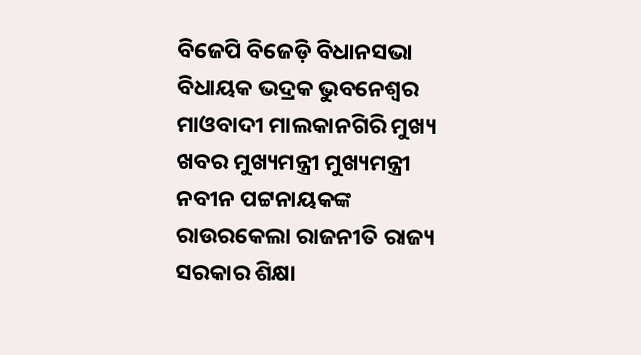ବିଜେପି ବିଜେଡ଼ି ବିଧାନସଭା ବିଧାୟକ ଭଦ୍ରକ ଭୁବନେଶ୍ୱର ମାଓବାଦୀ ମାଲକାନଗିରି ମୁଖ୍ୟ ଖବର ମୁଖ୍ୟମନ୍ତ୍ରୀ ମୁଖ୍ୟମନ୍ତ୍ରୀ ନବୀନ ପଟ୍ଟନାୟକଙ୍କ ରାଉରକେଲା ରାଜନୀତି ରାଜ୍ୟ ସରକାର ଶିକ୍ଷା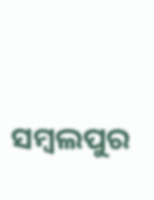ସମ୍ବଲପୁର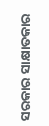ସରକାର ସାକ୍ଷାତକାର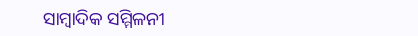ସାମ୍ବାଦିକ ସମ୍ମିଳନୀ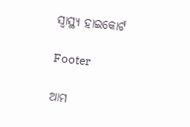ସ୍ୱାସ୍ଥ୍ୟ ହାଇକୋର୍ଟ

Footer

ଆମ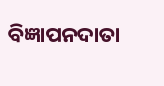ବିଜ୍ଞାପନଦାତା